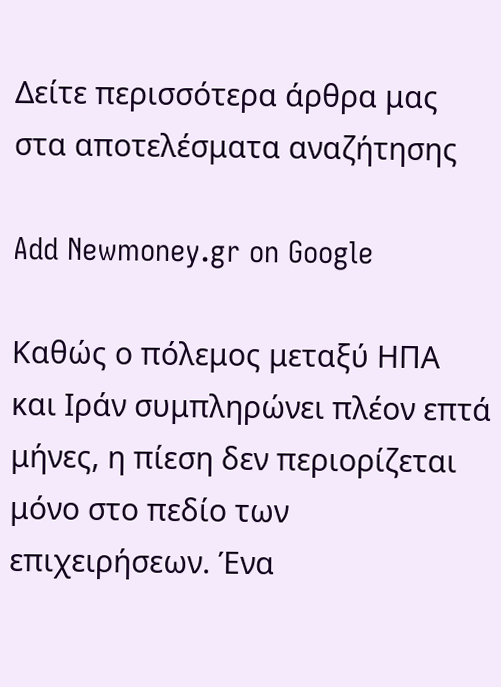Δείτε περισσότερα άρθρα μας στα αποτελέσματα αναζήτησης

Add Newmoney.gr on Google

Καθώς ο πόλεμος μεταξύ ΗΠΑ και Ιράν συμπληρώνει πλέον επτά μήνες, η πίεση δεν περιορίζεται μόνο στο πεδίο των επιχειρήσεων. Ένα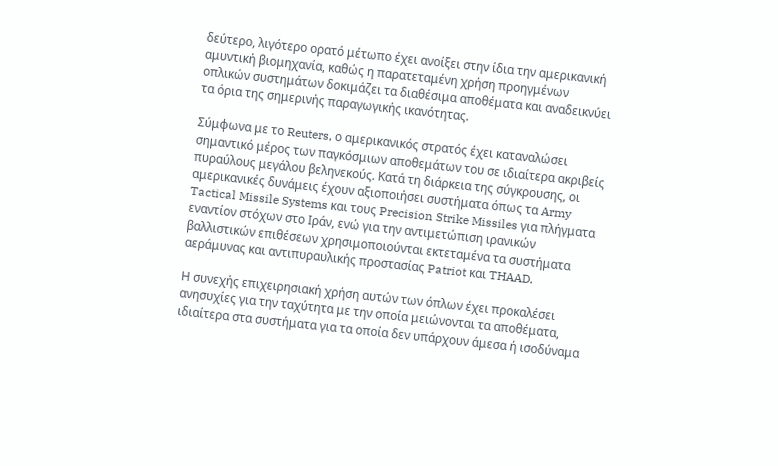δεύτερο, λιγότερο ορατό μέτωπο έχει ανοίξει στην ίδια την αμερικανική αμυντική βιομηχανία, καθώς η παρατεταμένη χρήση προηγμένων οπλικών συστημάτων δοκιμάζει τα διαθέσιμα αποθέματα και αναδεικνύει τα όρια της σημερινής παραγωγικής ικανότητας.

Σύμφωνα με το Reuters, ο αμερικανικός στρατός έχει καταναλώσει σημαντικό μέρος των παγκόσμιων αποθεμάτων του σε ιδιαίτερα ακριβείς πυραύλους μεγάλου βεληνεκούς. Κατά τη διάρκεια της σύγκρουσης, οι αμερικανικές δυνάμεις έχουν αξιοποιήσει συστήματα όπως τα Army Tactical Missile Systems και τους Precision Strike Missiles για πλήγματα εναντίον στόχων στο Ιράν, ενώ για την αντιμετώπιση ιρανικών βαλλιστικών επιθέσεων χρησιμοποιούνται εκτεταμένα τα συστήματα αεράμυνας και αντιπυραυλικής προστασίας Patriot και THAAD.

Η συνεχής επιχειρησιακή χρήση αυτών των όπλων έχει προκαλέσει ανησυχίες για την ταχύτητα με την οποία μειώνονται τα αποθέματα, ιδιαίτερα στα συστήματα για τα οποία δεν υπάρχουν άμεσα ή ισοδύναμα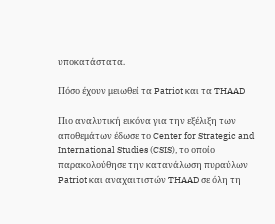υποκατάστατα.

Πόσο έχουν μειωθεί τα Patriot και τα THAAD

Πιο αναλυτική εικόνα για την εξέλιξη των αποθεμάτων έδωσε το Center for Strategic and International Studies (CSIS), το οποίο παρακολούθησε την κατανάλωση πυραύλων Patriot και αναχαιτιστών THAAD σε όλη τη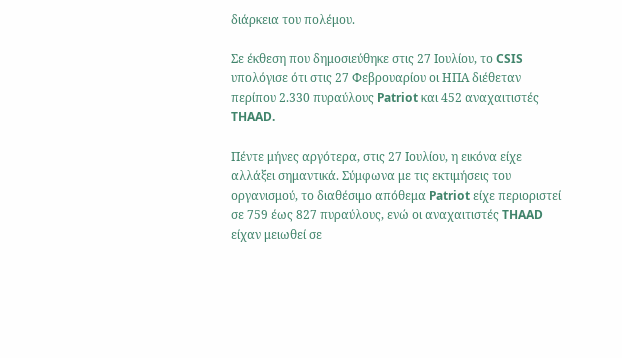διάρκεια του πολέμου.

Σε έκθεση που δημοσιεύθηκε στις 27 Ιουλίου, το CSIS υπολόγισε ότι στις 27 Φεβρουαρίου οι ΗΠΑ διέθεταν περίπου 2.330 πυραύλους Patriot και 452 αναχαιτιστές THAAD.

Πέντε μήνες αργότερα, στις 27 Ιουλίου, η εικόνα είχε αλλάξει σημαντικά. Σύμφωνα με τις εκτιμήσεις του οργανισμού, το διαθέσιμο απόθεμα Patriot είχε περιοριστεί σε 759 έως 827 πυραύλους, ενώ οι αναχαιτιστές THAAD είχαν μειωθεί σε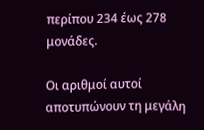περίπου 234 έως 278 μονάδες.

Οι αριθμοί αυτοί αποτυπώνουν τη μεγάλη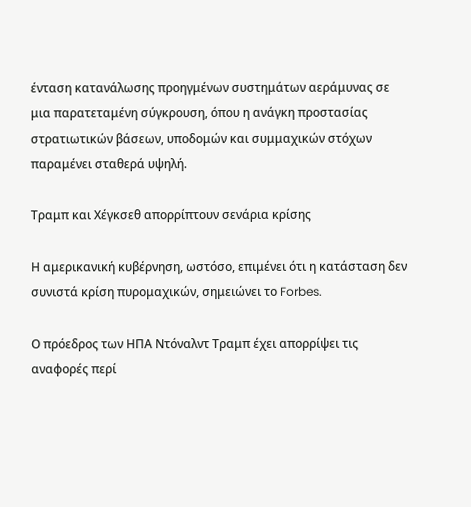ένταση κατανάλωσης προηγμένων συστημάτων αεράμυνας σε μια παρατεταμένη σύγκρουση, όπου η ανάγκη προστασίας στρατιωτικών βάσεων, υποδομών και συμμαχικών στόχων παραμένει σταθερά υψηλή.

Τραμπ και Χέγκσεθ απορρίπτουν σενάρια κρίσης

Η αμερικανική κυβέρνηση, ωστόσο, επιμένει ότι η κατάσταση δεν συνιστά κρίση πυρομαχικών, σημειώνει το Forbes.

Ο πρόεδρος των ΗΠΑ Ντόναλντ Τραμπ έχει απορρίψει τις αναφορές περί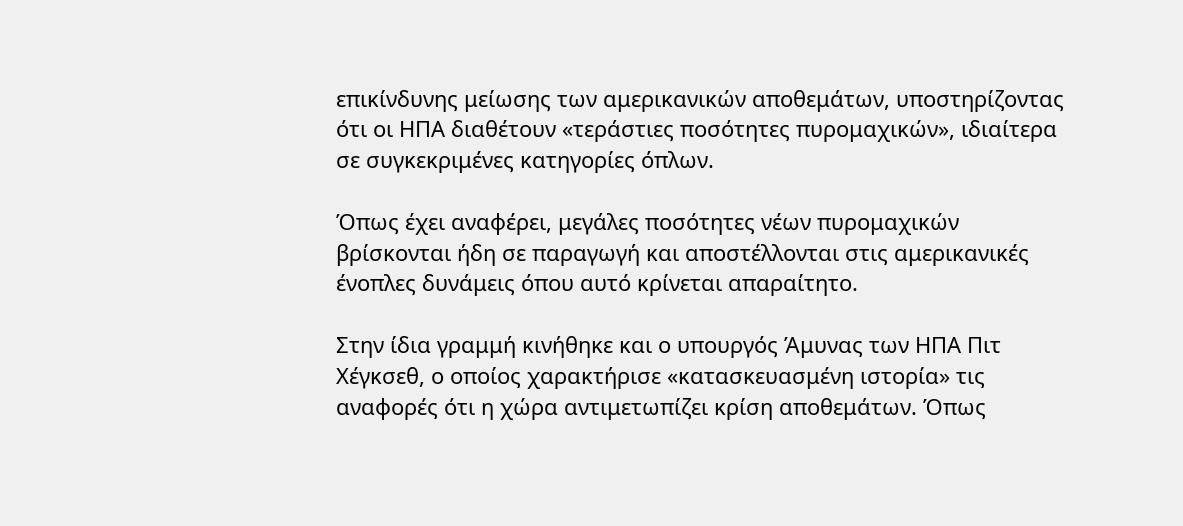επικίνδυνης μείωσης των αμερικανικών αποθεμάτων, υποστηρίζοντας ότι οι ΗΠΑ διαθέτουν «τεράστιες ποσότητες πυρομαχικών», ιδιαίτερα σε συγκεκριμένες κατηγορίες όπλων.

Όπως έχει αναφέρει, μεγάλες ποσότητες νέων πυρομαχικών βρίσκονται ήδη σε παραγωγή και αποστέλλονται στις αμερικανικές ένοπλες δυνάμεις όπου αυτό κρίνεται απαραίτητο.

Στην ίδια γραμμή κινήθηκε και ο υπουργός Άμυνας των ΗΠΑ Πιτ Χέγκσεθ, ο οποίος χαρακτήρισε «κατασκευασμένη ιστορία» τις αναφορές ότι η χώρα αντιμετωπίζει κρίση αποθεμάτων. Όπως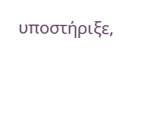υποστήριξε,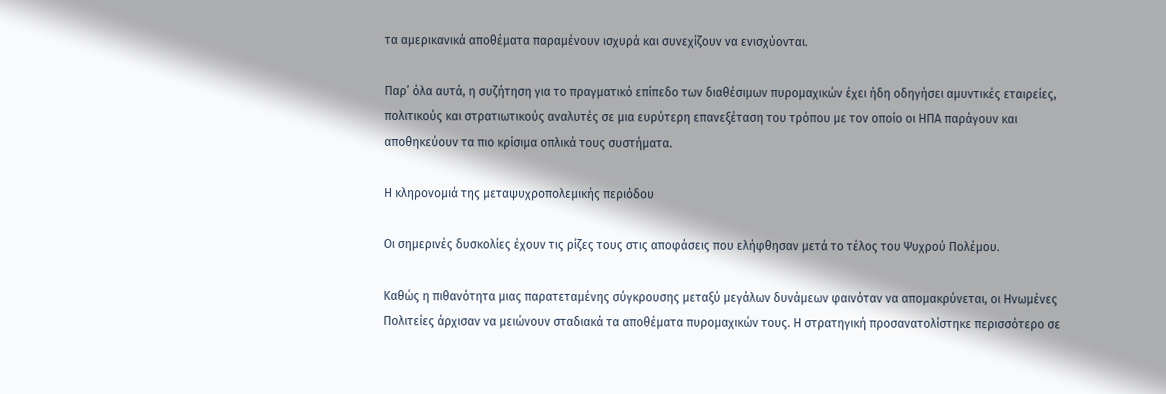τα αμερικανικά αποθέματα παραμένουν ισχυρά και συνεχίζουν να ενισχύονται.

Παρ’ όλα αυτά, η συζήτηση για το πραγματικό επίπεδο των διαθέσιμων πυρομαχικών έχει ήδη οδηγήσει αμυντικές εταιρείες, πολιτικούς και στρατιωτικούς αναλυτές σε μια ευρύτερη επανεξέταση του τρόπου με τον οποίο οι ΗΠΑ παράγουν και αποθηκεύουν τα πιο κρίσιμα οπλικά τους συστήματα.

Η κληρονομιά της μεταψυχροπολεμικής περιόδου

Οι σημερινές δυσκολίες έχουν τις ρίζες τους στις αποφάσεις που ελήφθησαν μετά το τέλος του Ψυχρού Πολέμου.

Καθώς η πιθανότητα μιας παρατεταμένης σύγκρουσης μεταξύ μεγάλων δυνάμεων φαινόταν να απομακρύνεται, οι Ηνωμένες Πολιτείες άρχισαν να μειώνουν σταδιακά τα αποθέματα πυρομαχικών τους. Η στρατηγική προσανατολίστηκε περισσότερο σε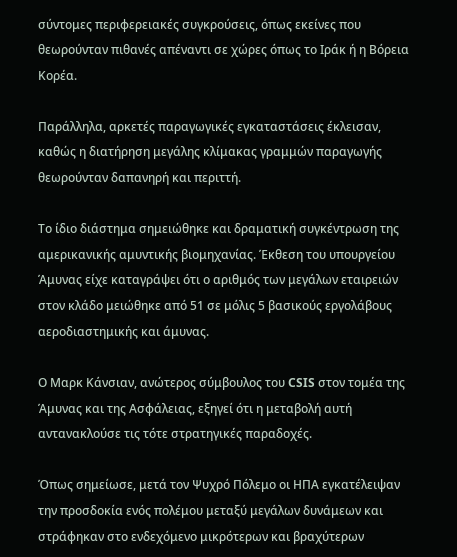σύντομες περιφερειακές συγκρούσεις, όπως εκείνες που θεωρούνταν πιθανές απέναντι σε χώρες όπως το Ιράκ ή η Βόρεια Κορέα.

Παράλληλα, αρκετές παραγωγικές εγκαταστάσεις έκλεισαν, καθώς η διατήρηση μεγάλης κλίμακας γραμμών παραγωγής θεωρούνταν δαπανηρή και περιττή.

Το ίδιο διάστημα σημειώθηκε και δραματική συγκέντρωση της αμερικανικής αμυντικής βιομηχανίας. Έκθεση του υπουργείου Άμυνας είχε καταγράψει ότι ο αριθμός των μεγάλων εταιρειών στον κλάδο μειώθηκε από 51 σε μόλις 5 βασικούς εργολάβους αεροδιαστημικής και άμυνας.

Ο Μαρκ Κάνσιαν, ανώτερος σύμβουλος του CSIS στον τομέα της Άμυνας και της Ασφάλειας, εξηγεί ότι η μεταβολή αυτή αντανακλούσε τις τότε στρατηγικές παραδοχές.

Όπως σημείωσε, μετά τον Ψυχρό Πόλεμο οι ΗΠΑ εγκατέλειψαν την προσδοκία ενός πολέμου μεταξύ μεγάλων δυνάμεων και στράφηκαν στο ενδεχόμενο μικρότερων και βραχύτερων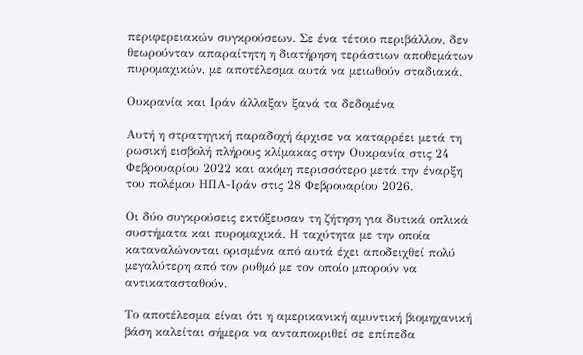περιφερειακών συγκρούσεων. Σε ένα τέτοιο περιβάλλον, δεν θεωρούνταν απαραίτητη η διατήρηση τεράστιων αποθεμάτων πυρομαχικών, με αποτέλεσμα αυτά να μειωθούν σταδιακά.

Ουκρανία και Ιράν άλλαξαν ξανά τα δεδομένα

Αυτή η στρατηγική παραδοχή άρχισε να καταρρέει μετά τη ρωσική εισβολή πλήρους κλίμακας στην Ουκρανία στις 24 Φεβρουαρίου 2022 και ακόμη περισσότερο μετά την έναρξη του πολέμου ΗΠΑ-Ιράν στις 28 Φεβρουαρίου 2026.

Οι δύο συγκρούσεις εκτόξευσαν τη ζήτηση για δυτικά οπλικά συστήματα και πυρομαχικά. Η ταχύτητα με την οποία καταναλώνονται ορισμένα από αυτά έχει αποδειχθεί πολύ μεγαλύτερη από τον ρυθμό με τον οποίο μπορούν να αντικατασταθούν.

Το αποτέλεσμα είναι ότι η αμερικανική αμυντική βιομηχανική βάση καλείται σήμερα να ανταποκριθεί σε επίπεδα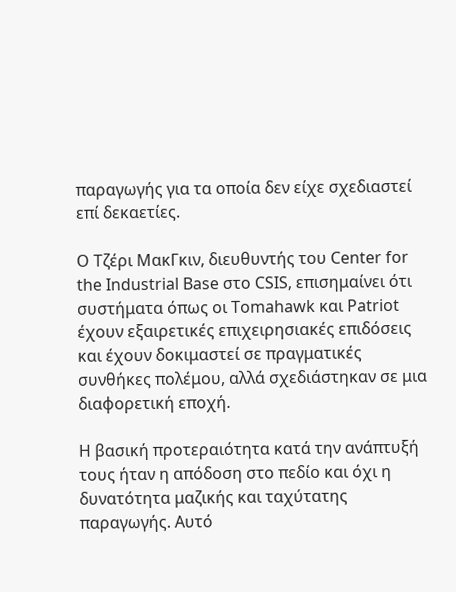παραγωγής για τα οποία δεν είχε σχεδιαστεί επί δεκαετίες.

Ο Τζέρι ΜακΓκιν, διευθυντής του Center for the Industrial Base στο CSIS, επισημαίνει ότι συστήματα όπως οι Tomahawk και Patriot έχουν εξαιρετικές επιχειρησιακές επιδόσεις και έχουν δοκιμαστεί σε πραγματικές συνθήκες πολέμου, αλλά σχεδιάστηκαν σε μια διαφορετική εποχή.

Η βασική προτεραιότητα κατά την ανάπτυξή τους ήταν η απόδοση στο πεδίο και όχι η δυνατότητα μαζικής και ταχύτατης παραγωγής. Αυτό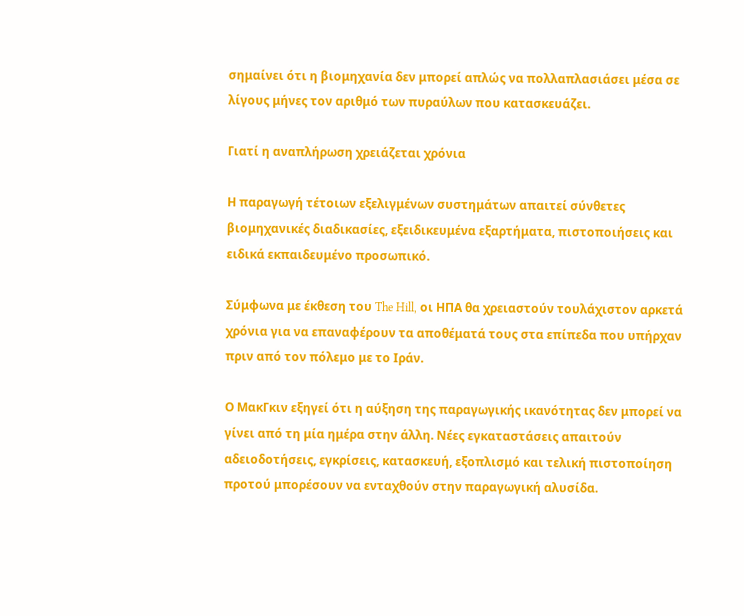σημαίνει ότι η βιομηχανία δεν μπορεί απλώς να πολλαπλασιάσει μέσα σε λίγους μήνες τον αριθμό των πυραύλων που κατασκευάζει.

Γιατί η αναπλήρωση χρειάζεται χρόνια

Η παραγωγή τέτοιων εξελιγμένων συστημάτων απαιτεί σύνθετες βιομηχανικές διαδικασίες, εξειδικευμένα εξαρτήματα, πιστοποιήσεις και ειδικά εκπαιδευμένο προσωπικό.

Σύμφωνα με έκθεση του The Hill, οι ΗΠΑ θα χρειαστούν τουλάχιστον αρκετά χρόνια για να επαναφέρουν τα αποθέματά τους στα επίπεδα που υπήρχαν πριν από τον πόλεμο με το Ιράν.

Ο ΜακΓκιν εξηγεί ότι η αύξηση της παραγωγικής ικανότητας δεν μπορεί να γίνει από τη μία ημέρα στην άλλη. Νέες εγκαταστάσεις απαιτούν αδειοδοτήσεις, εγκρίσεις, κατασκευή, εξοπλισμό και τελική πιστοποίηση προτού μπορέσουν να ενταχθούν στην παραγωγική αλυσίδα.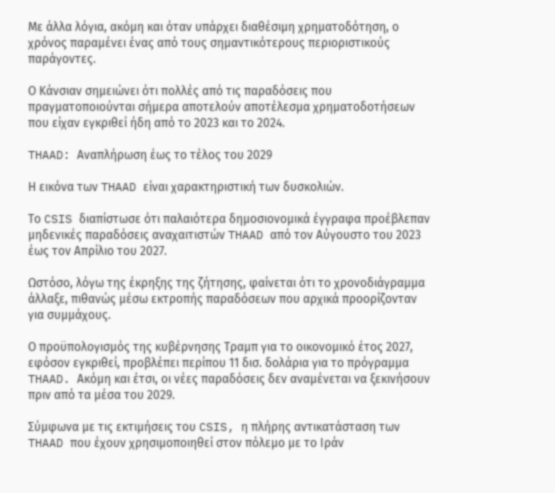Με άλλα λόγια, ακόμη και όταν υπάρχει διαθέσιμη χρηματοδότηση, ο χρόνος παραμένει ένας από τους σημαντικότερους περιοριστικούς παράγοντες.

Ο Κάνσιαν σημειώνει ότι πολλές από τις παραδόσεις που πραγματοποιούνται σήμερα αποτελούν αποτέλεσμα χρηματοδοτήσεων που είχαν εγκριθεί ήδη από το 2023 και το 2024.

THAAD: Αναπλήρωση έως το τέλος του 2029

Η εικόνα των THAAD είναι χαρακτηριστική των δυσκολιών.

Το CSIS διαπίστωσε ότι παλαιότερα δημοσιονομικά έγγραφα προέβλεπαν μηδενικές παραδόσεις αναχαιτιστών THAAD από τον Αύγουστο του 2023 έως τον Απρίλιο του 2027.

Ωστόσο, λόγω της έκρηξης της ζήτησης, φαίνεται ότι το χρονοδιάγραμμα άλλαξε, πιθανώς μέσω εκτροπής παραδόσεων που αρχικά προορίζονταν για συμμάχους.

Ο προϋπολογισμός της κυβέρνησης Τραμπ για το οικονομικό έτος 2027, εφόσον εγκριθεί, προβλέπει περίπου 11 δισ. δολάρια για το πρόγραμμα THAAD. Ακόμη και έτσι, οι νέες παραδόσεις δεν αναμένεται να ξεκινήσουν πριν από τα μέσα του 2029.

Σύμφωνα με τις εκτιμήσεις του CSIS, η πλήρης αντικατάσταση των THAAD που έχουν χρησιμοποιηθεί στον πόλεμο με το Ιράν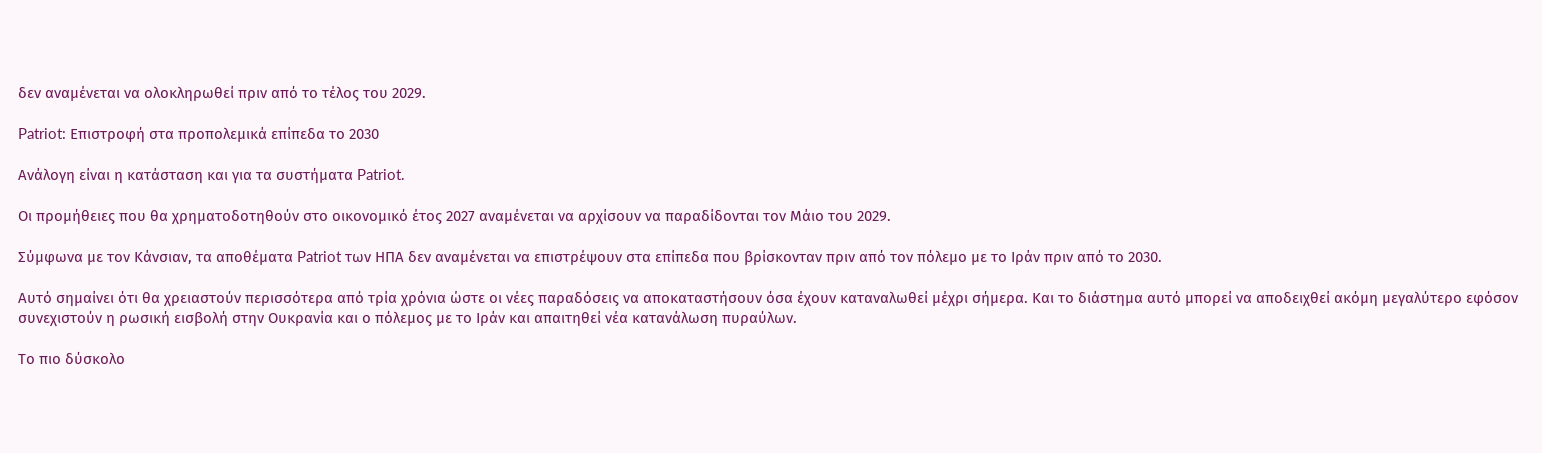δεν αναμένεται να ολοκληρωθεί πριν από το τέλος του 2029.

Patriot: Επιστροφή στα προπολεμικά επίπεδα το 2030

Ανάλογη είναι η κατάσταση και για τα συστήματα Patriot.

Οι προμήθειες που θα χρηματοδοτηθούν στο οικονομικό έτος 2027 αναμένεται να αρχίσουν να παραδίδονται τον Μάιο του 2029.

Σύμφωνα με τον Κάνσιαν, τα αποθέματα Patriot των ΗΠΑ δεν αναμένεται να επιστρέψουν στα επίπεδα που βρίσκονταν πριν από τον πόλεμο με το Ιράν πριν από το 2030.

Αυτό σημαίνει ότι θα χρειαστούν περισσότερα από τρία χρόνια ώστε οι νέες παραδόσεις να αποκαταστήσουν όσα έχουν καταναλωθεί μέχρι σήμερα. Και το διάστημα αυτό μπορεί να αποδειχθεί ακόμη μεγαλύτερο εφόσον συνεχιστούν η ρωσική εισβολή στην Ουκρανία και ο πόλεμος με το Ιράν και απαιτηθεί νέα κατανάλωση πυραύλων.

Το πιο δύσκολο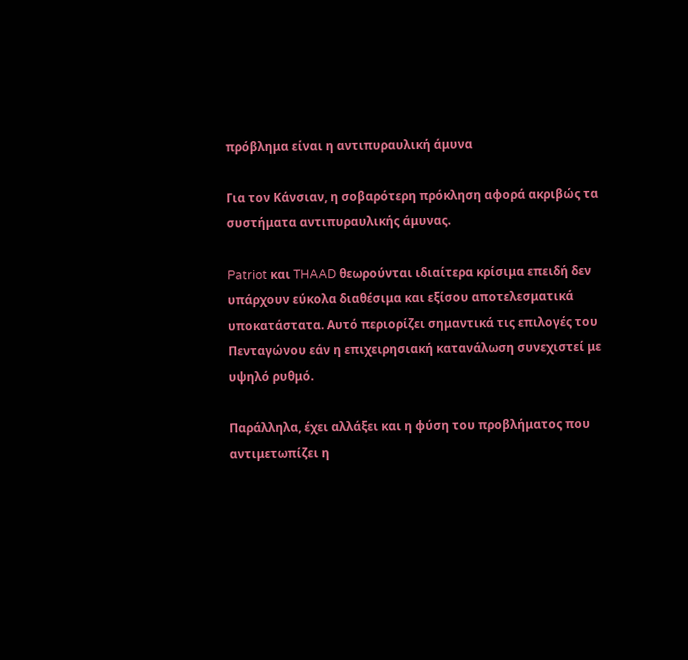πρόβλημα είναι η αντιπυραυλική άμυνα

Για τον Κάνσιαν, η σοβαρότερη πρόκληση αφορά ακριβώς τα συστήματα αντιπυραυλικής άμυνας.

Patriot και THAAD θεωρούνται ιδιαίτερα κρίσιμα επειδή δεν υπάρχουν εύκολα διαθέσιμα και εξίσου αποτελεσματικά υποκατάστατα. Αυτό περιορίζει σημαντικά τις επιλογές του Πενταγώνου εάν η επιχειρησιακή κατανάλωση συνεχιστεί με υψηλό ρυθμό.

Παράλληλα, έχει αλλάξει και η φύση του προβλήματος που αντιμετωπίζει η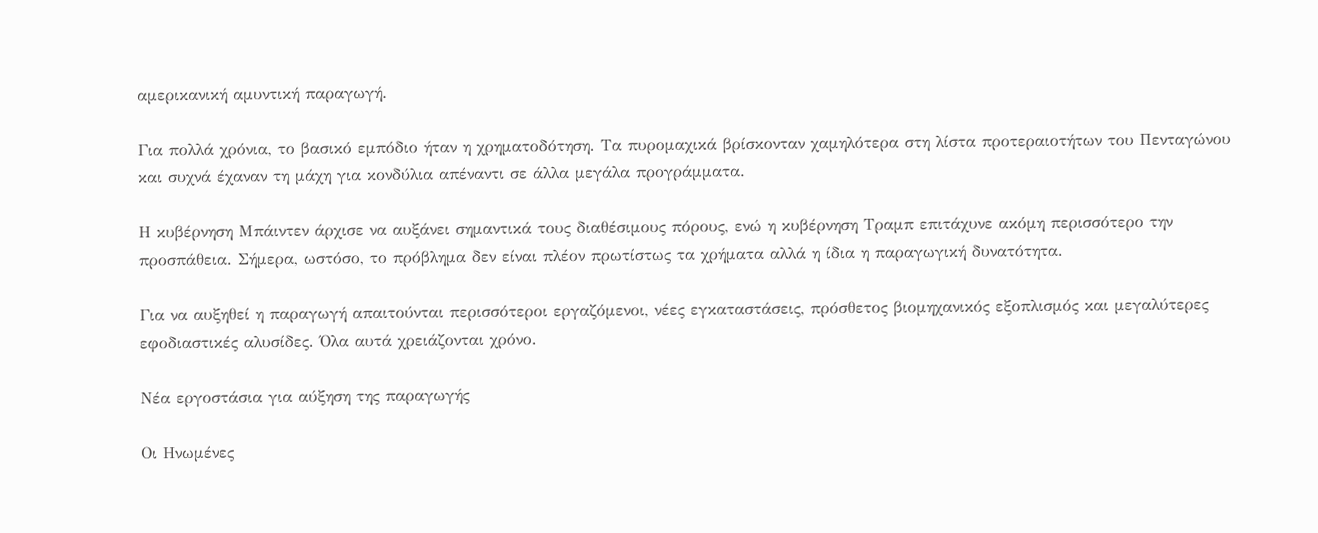αμερικανική αμυντική παραγωγή.

Για πολλά χρόνια, το βασικό εμπόδιο ήταν η χρηματοδότηση. Τα πυρομαχικά βρίσκονταν χαμηλότερα στη λίστα προτεραιοτήτων του Πενταγώνου και συχνά έχαναν τη μάχη για κονδύλια απέναντι σε άλλα μεγάλα προγράμματα.

Η κυβέρνηση Μπάιντεν άρχισε να αυξάνει σημαντικά τους διαθέσιμους πόρους, ενώ η κυβέρνηση Τραμπ επιτάχυνε ακόμη περισσότερο την προσπάθεια. Σήμερα, ωστόσο, το πρόβλημα δεν είναι πλέον πρωτίστως τα χρήματα αλλά η ίδια η παραγωγική δυνατότητα.

Για να αυξηθεί η παραγωγή απαιτούνται περισσότεροι εργαζόμενοι, νέες εγκαταστάσεις, πρόσθετος βιομηχανικός εξοπλισμός και μεγαλύτερες εφοδιαστικές αλυσίδες. Όλα αυτά χρειάζονται χρόνο.

Νέα εργοστάσια για αύξηση της παραγωγής

Οι Ηνωμένες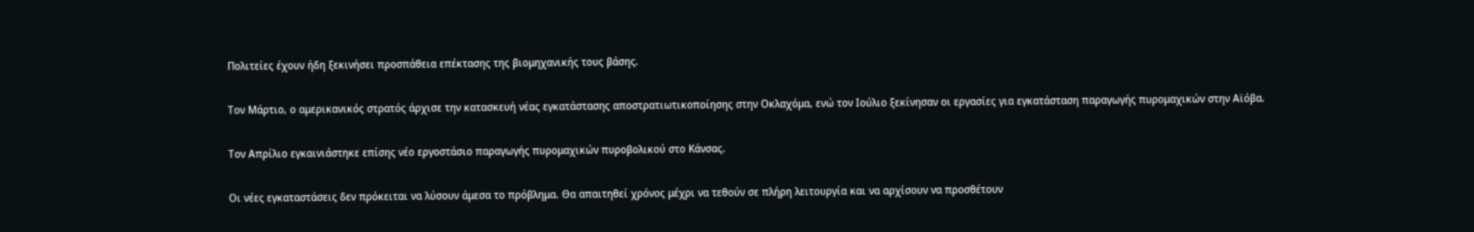Πολιτείες έχουν ήδη ξεκινήσει προσπάθεια επέκτασης της βιομηχανικής τους βάσης.

Τον Μάρτιο, ο αμερικανικός στρατός άρχισε την κατασκευή νέας εγκατάστασης αποστρατιωτικοποίησης στην Οκλαχόμα, ενώ τον Ιούλιο ξεκίνησαν οι εργασίες για εγκατάσταση παραγωγής πυρομαχικών στην Αϊόβα.

Τον Απρίλιο εγκαινιάστηκε επίσης νέο εργοστάσιο παραγωγής πυρομαχικών πυροβολικού στο Κάνσας.

Οι νέες εγκαταστάσεις δεν πρόκειται να λύσουν άμεσα το πρόβλημα. Θα απαιτηθεί χρόνος μέχρι να τεθούν σε πλήρη λειτουργία και να αρχίσουν να προσθέτουν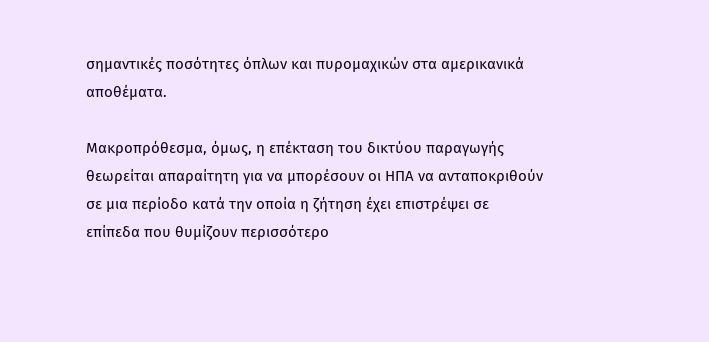σημαντικές ποσότητες όπλων και πυρομαχικών στα αμερικανικά αποθέματα.

Μακροπρόθεσμα, όμως, η επέκταση του δικτύου παραγωγής θεωρείται απαραίτητη για να μπορέσουν οι ΗΠΑ να ανταποκριθούν σε μια περίοδο κατά την οποία η ζήτηση έχει επιστρέψει σε επίπεδα που θυμίζουν περισσότερο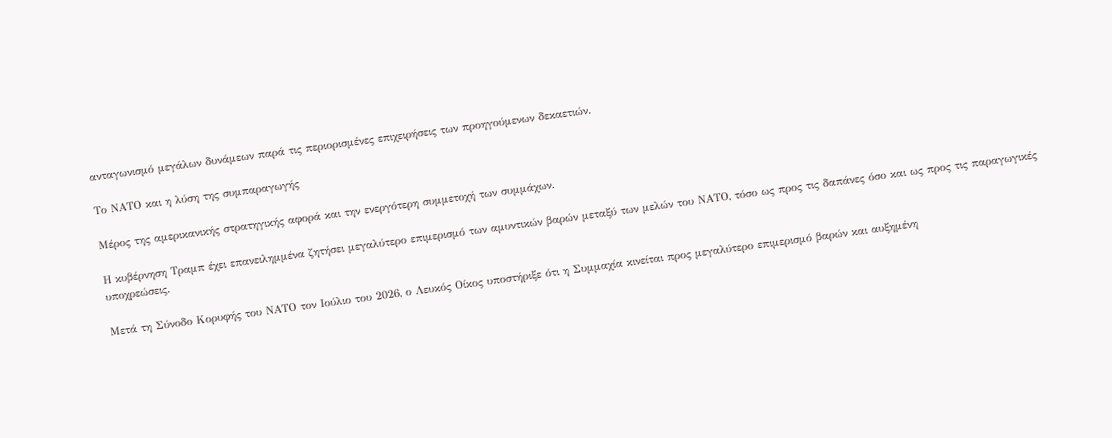ανταγωνισμό μεγάλων δυνάμεων παρά τις περιορισμένες επιχειρήσεις των προηγούμενων δεκαετιών.

Το ΝΑΤΟ και η λύση της συμπαραγωγής

Μέρος της αμερικανικής στρατηγικής αφορά και την ενεργότερη συμμετοχή των συμμάχων.

Η κυβέρνηση Τραμπ έχει επανειλημμένα ζητήσει μεγαλύτερο επιμερισμό των αμυντικών βαρών μεταξύ των μελών του ΝΑΤΟ, τόσο ως προς τις δαπάνες όσο και ως προς τις παραγωγικές υποχρεώσεις.

Μετά τη Σύνοδο Κορυφής του ΝΑΤΟ τον Ιούλιο του 2026, ο Λευκός Οίκος υποστήριξε ότι η Συμμαχία κινείται προς μεγαλύτερο επιμερισμό βαρών και αυξημένη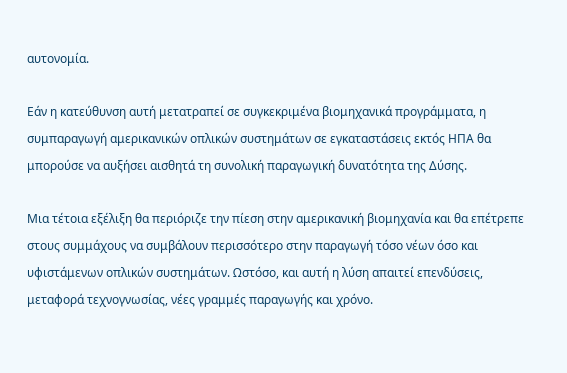αυτονομία.

Εάν η κατεύθυνση αυτή μετατραπεί σε συγκεκριμένα βιομηχανικά προγράμματα, η συμπαραγωγή αμερικανικών οπλικών συστημάτων σε εγκαταστάσεις εκτός ΗΠΑ θα μπορούσε να αυξήσει αισθητά τη συνολική παραγωγική δυνατότητα της Δύσης.

Μια τέτοια εξέλιξη θα περιόριζε την πίεση στην αμερικανική βιομηχανία και θα επέτρεπε στους συμμάχους να συμβάλουν περισσότερο στην παραγωγή τόσο νέων όσο και υφιστάμενων οπλικών συστημάτων. Ωστόσο, και αυτή η λύση απαιτεί επενδύσεις, μεταφορά τεχνογνωσίας, νέες γραμμές παραγωγής και χρόνο.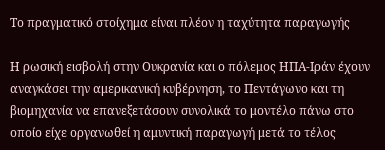Το πραγματικό στοίχημα είναι πλέον η ταχύτητα παραγωγής

Η ρωσική εισβολή στην Ουκρανία και ο πόλεμος ΗΠΑ-Ιράν έχουν αναγκάσει την αμερικανική κυβέρνηση, το Πεντάγωνο και τη βιομηχανία να επανεξετάσουν συνολικά το μοντέλο πάνω στο οποίο είχε οργανωθεί η αμυντική παραγωγή μετά το τέλος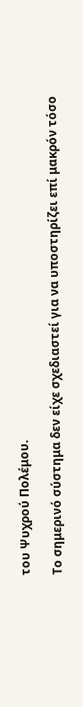του Ψυχρού Πολέμου.

Το σημερινό σύστημα δεν είχε σχεδιαστεί για να υποστηρίζει επί μακρόν τόσο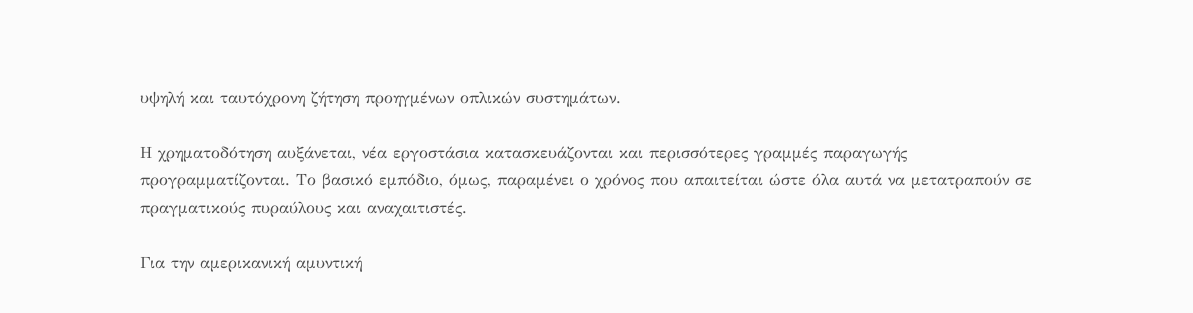υψηλή και ταυτόχρονη ζήτηση προηγμένων οπλικών συστημάτων.

Η χρηματοδότηση αυξάνεται, νέα εργοστάσια κατασκευάζονται και περισσότερες γραμμές παραγωγής προγραμματίζονται. Το βασικό εμπόδιο, όμως, παραμένει ο χρόνος που απαιτείται ώστε όλα αυτά να μετατραπούν σε πραγματικούς πυραύλους και αναχαιτιστές.

Για την αμερικανική αμυντική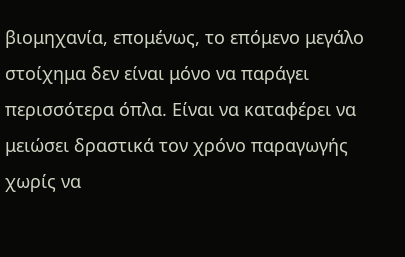βιομηχανία, επομένως, το επόμενο μεγάλο στοίχημα δεν είναι μόνο να παράγει περισσότερα όπλα. Είναι να καταφέρει να μειώσει δραστικά τον χρόνο παραγωγής χωρίς να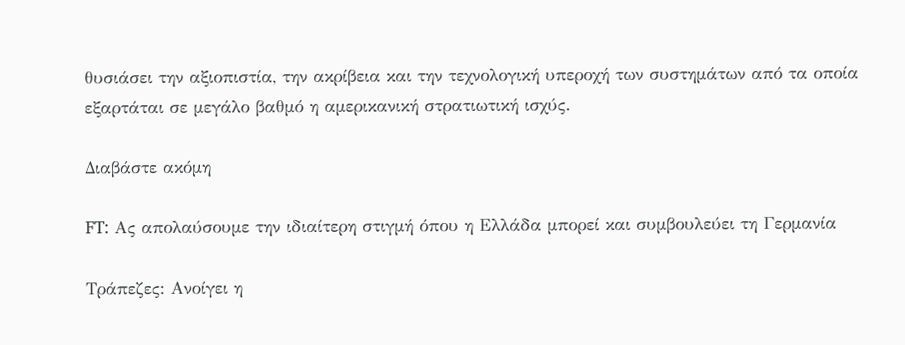θυσιάσει την αξιοπιστία, την ακρίβεια και την τεχνολογική υπεροχή των συστημάτων από τα οποία εξαρτάται σε μεγάλο βαθμό η αμερικανική στρατιωτική ισχύς.

Διαβάστε ακόμη

FT: Ας απολαύσουμε την ιδιαίτερη στιγμή όπου η Ελλάδα μπορεί και συμβουλεύει τη Γερμανία

Τράπεζες: Ανοίγει η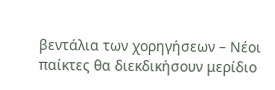βεντάλια των χορηγήσεων – Νέοι παίκτες θα διεκδικήσουν μερίδιο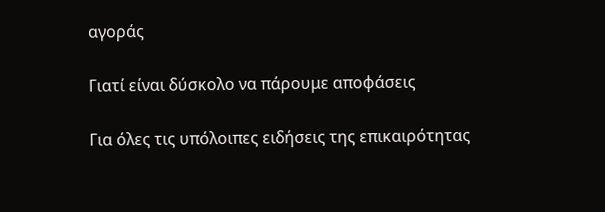αγοράς

Γιατί είναι δύσκολο να πάρουμε αποφάσεις

Για όλες τις υπόλοιπες ειδήσεις της επικαιρότητας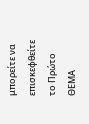μπορείτε να επισκεφθείτε το Πρώτο ΘΕΜΑ